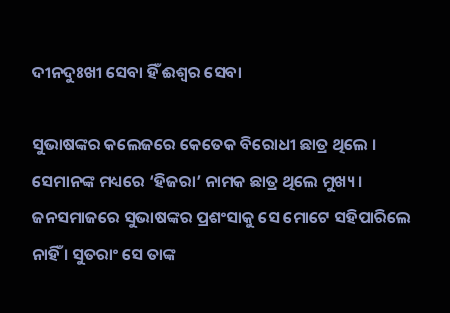ଦୀନଦୁଃଖୀ ସେବା ହିଁ ଈଶ୍ୱର ସେବା

ସୁଭାଷଙ୍କର କଲେଜରେ କେତେକ ବିରୋଧୀ ଛାତ୍ର ଥିଲେ । ସେମାନଙ୍କ ମଧ୍ୟରେ ‘ହିଜରା’ ନାମକ ଛାତ୍ର ଥିଲେ ମୁଖ୍ୟ । ଜନସମାଜରେ ସୁଭାଷଙ୍କର ପ୍ରଶଂସାକୁ ସେ ମୋଟେ ସହିପାରିଲେ ନାହିଁ । ସୁତରାଂ ସେ ତାଙ୍କ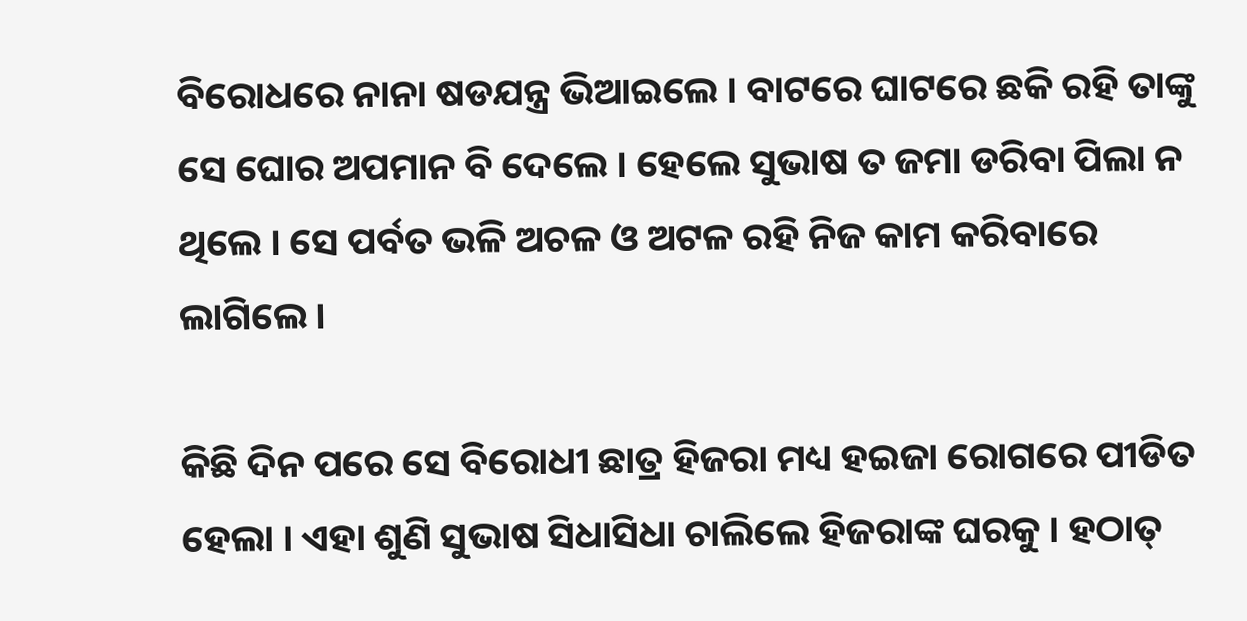ବିରୋଧରେ ନାନା ଷଡଯନ୍ତ୍ର ଭିଆଇଲେ । ବାଟରେ ଘାଟରେ ଛକି ରହି ତାଙ୍କୁ ସେ ଘୋର ଅପମାନ ବି ଦେଲେ । ହେଲେ ସୁଭାଷ ତ ଜମା ଡରିବା ପିଲା ନ ଥିଲେ । ସେ ପର୍ବତ ଭଳି ଅଚଳ ଓ ଅଟଳ ରହି ନିଜ କାମ କରିବାରେ ଲାଗିଲେ ।

କିଛି ଦିନ ପରେ ସେ ବିରୋଧୀ ଛାତ୍ର ହିଜରା ମଧ୍ୟ ହଇଜା ରୋଗରେ ପୀଡିତ ହେଲା । ଏହା ଶୁଣି ସୁଭାଷ ସିଧାସିଧା ଚାଲିଲେ ହିଜରାଙ୍କ ଘରକୁ । ହଠାତ୍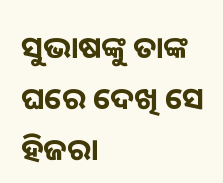ସୁଭାଷଙ୍କୁ ତାଙ୍କ ଘରେ ଦେଖି ସେ ହିଜରା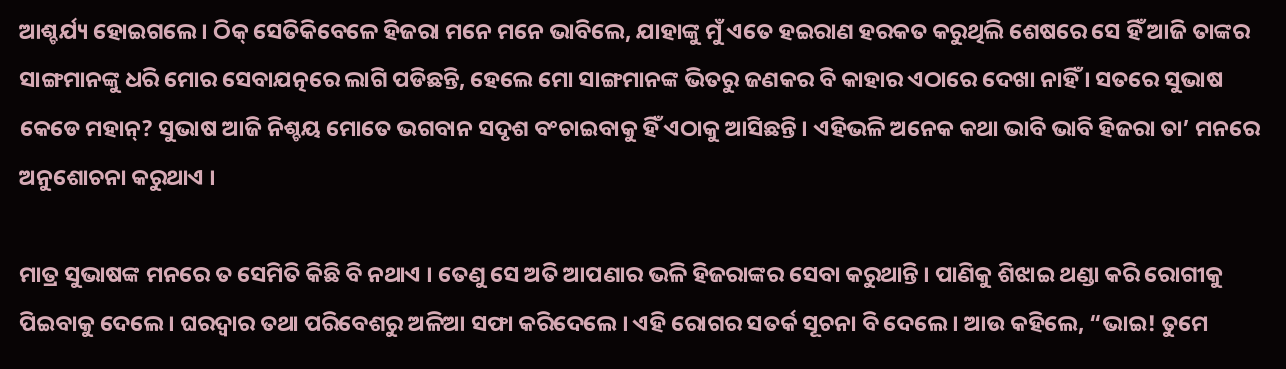ଆଶ୍ଚର୍ଯ୍ୟ ହୋଇଗଲେ । ଠିକ୍ ସେତିକିବେଳେ ହିଜରା ମନେ ମନେ ଭାବିଲେ, ଯାହାଙ୍କୁ ମୁଁ ଏତେ ହଇରାଣ ହରକତ କରୁଥିଲି ଶେଷରେ ସେ ହିଁ ଆଜି ତାଙ୍କର ସାଙ୍ଗମାନଙ୍କୁ ଧରି ମୋର ସେବାଯତ୍ନରେ ଲାଗି ପଡିଛନ୍ତି, ହେଲେ ମୋ ସାଙ୍ଗମାନଙ୍କ ଭିତରୁ ଜଣକର ବି କାହାର ଏଠାରେ ଦେଖା ନାହିଁ । ସତରେ ସୁଭାଷ କେଡେ ମହାନ୍? ସୁଭାଷ ଆଜି ନିଶ୍ଚୟ ମୋତେ ଭଗବାନ ସଦୃଶ ବଂଚାଇବାକୁ ହିଁ ଏଠାକୁ ଆସିଛନ୍ତି । ଏହିଭଳି ଅନେକ କଥା ଭାବି ଭାବି ହିଜରା ତା’ ମନରେ ଅନୁଶୋଚନା କରୁଥାଏ ।

ମାତ୍ର ସୁଭାଷଙ୍କ ମନରେ ତ ସେମିତି କିଛି ବି ନଥାଏ । ତେଣୁ ସେ ଅତି ଆପଣାର ଭଳି ହିଜରାଙ୍କର ସେବା କରୁଥାନ୍ତି । ପାଣିକୁ ଶିଝାଇ ଥଣ୍ଡା କରି ରୋଗୀକୁ ପିଇବାକୁ ଦେଲେ । ଘରଦ୍ୱାର ତଥା ପରିବେଶରୁ ଅଳିଆ ସଫା କରିଦେଲେ । ଏହି ରୋଗର ସତର୍କ ସୂଚନା ବି ଦେଲେ । ଆଉ କହିଲେ, “ଭାଇ! ତୁମେ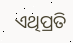ଏଥିପ୍ରତି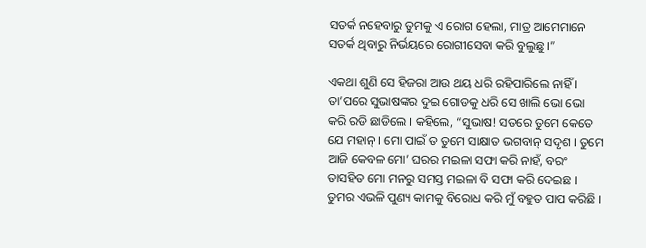ସତର୍କ ନହେବାରୁ ତୁମକୁ ଏ ରୋଗ ହେଲା, ମାତ୍ର ଆମେମାନେ ସତର୍କ ଥିବାରୁ ନିର୍ଭୟରେ ରୋଗୀସେବା କରି ବୁଲୁଛୁ ।”

ଏକଥା ଶୁଣି ସେ ହିଜରା ଆଉ ଥୟ ଧରି ରହିପାରିଲେ ନାହିଁ । ତା’ପରେ ସୁଭାଷଙ୍କର ଦୁଇ ଗୋଡକୁ ଧରି ସେ ଖାଲି ଭୋ ଭୋ କରି ରଡି ଛାଡିଲେ । କହିଲେ, “ସୁଭାଷ! ସତରେ ତୁମେ କେତେ ଯେ ମହାନ୍ । ମୋ ପାଇଁ ତ ତୁମେ ସାକ୍ଷାତ ଭଗବାନ୍ ସଦୃଶ । ତୁମେ ଆଜି କେବଳ ମୋ’ ଘରର ମଇଳା ସଫା କରି ନାହଁ, ବରଂ ତାସହିତ ମୋ ମନରୁ ସମସ୍ତ ମଇଳା ବି ସଫା କରି ଦେଇଛ । ତୁମର ଏଭଳି ପୁଣ୍ୟ କାମକୁ ବିରୋଧ କରି ମୁଁ ବହୁତ ପାପ କରିଛି ।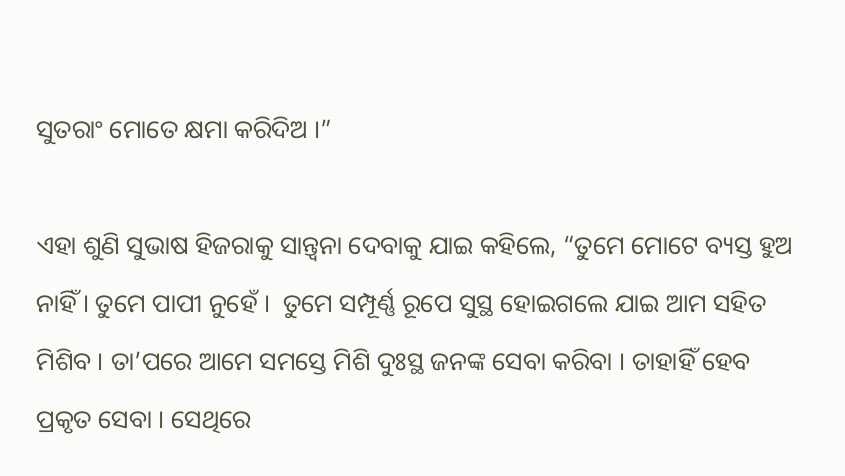ସୁତରାଂ ମୋତେ କ୍ଷମା କରିଦିଅ ।”

ଏହା ଶୁଣି ସୁଭାଷ ହିଜରାକୁ ସାନ୍ତ୍ୱନା ଦେବାକୁ ଯାଇ କହିଲେ, “ତୁମେ ମୋଟେ ବ୍ୟସ୍ତ ହୁଅ ନାହିଁ । ତୁମେ ପାପୀ ନୁହେଁ ।  ତୁମେ ସମ୍ପୂର୍ଣ୍ଣ ରୂପେ ସୁସ୍ଥ ହୋଇଗଲେ ଯାଇ ଆମ ସହିତ ମିଶିବ । ତା’ପରେ ଆମେ ସମସ୍ତେ ମିଶି ଦୁଃସ୍ଥ ଜନଙ୍କ ସେବା କରିବା । ତାହାହିଁ ହେବ ପ୍ରକୃତ ସେବା । ସେଥିରେ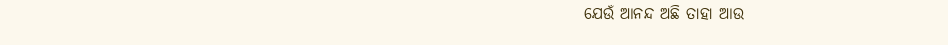ଯେଉଁ ଆନନ୍ଦ ଅଛି ତାହା ଆଉ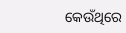କେଉଁଥିରେ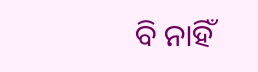ବି ନାହିଁ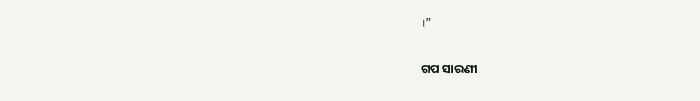।”


ଗପ ସାରଣୀ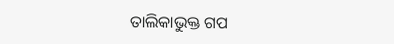ତାଲିକାଭୁକ୍ତ ଗପ